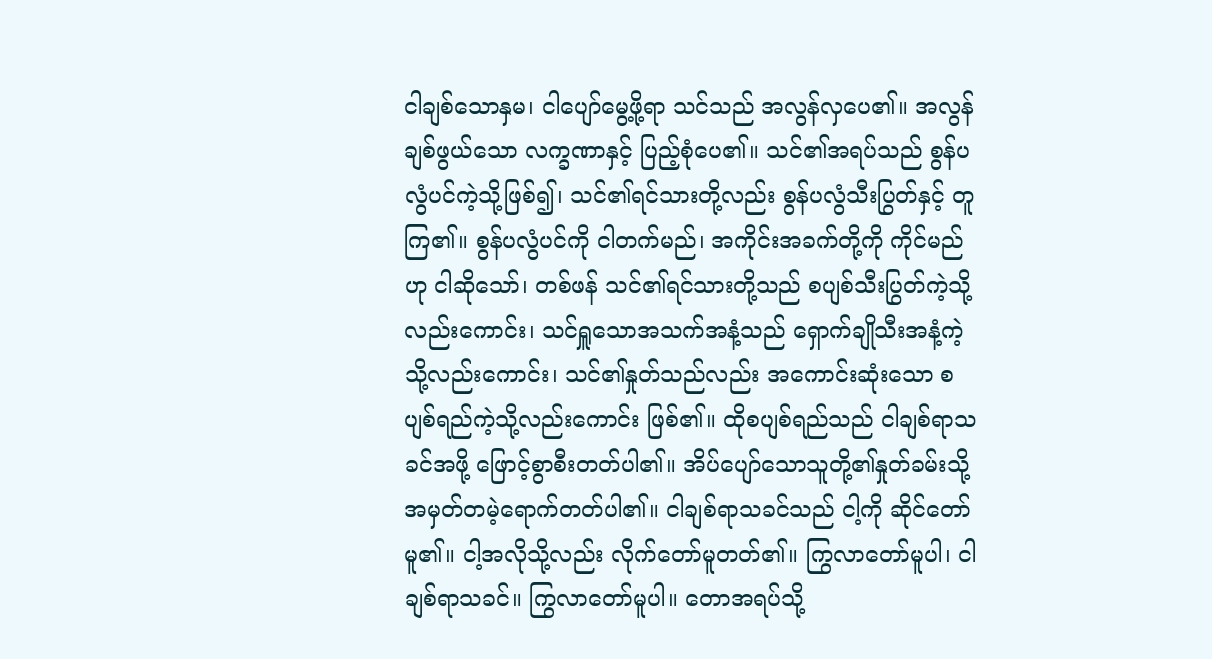ငါချစ်သောနှမ၊ ငါပျော်မွေ့ဖို့ရာ သင်သည် အလွန်လှပေ၏။ အလွန်ချစ်ဖွယ်သော လက္ခဏာနှင့် ပြည့်စုံပေ၏။ သင်၏အရပ်သည် စွန်ပလွံပင်ကဲ့သို့ဖြစ်၍၊ သင်၏ရင်သားတို့လည်း စွန်ပလွံသီးပြွတ်နှင့် တူကြ၏။ စွန်ပလွံပင်ကို ငါတက်မည်၊ အကိုင်းအခက်တို့ကို ကိုင်မည်ဟု ငါဆိုသော်၊ တစ်ဖန် သင်၏ရင်သားတို့သည် စပျစ်သီးပြွတ်ကဲ့သို့လည်းကောင်း၊ သင်ရှူသောအသက်အနံ့သည် ရှောက်ချိုသီးအနံ့ကဲ့သို့လည်းကောင်း၊ သင်၏နှုတ်သည်လည်း အကောင်းဆုံးသော စပျစ်ရည်ကဲ့သို့လည်းကောင်း ဖြစ်၏။ ထိုစပျစ်ရည်သည် ငါချစ်ရာသခင်အဖို့ ဖြောင့်စွာစီးတတ်ပါ၏။ အိပ်ပျော်သောသူတို့၏နှုတ်ခမ်းသို့ အမှတ်တမဲ့ရောက်တတ်ပါ၏။ ငါချစ်ရာသခင်သည် ငါ့ကို ဆိုင်တော်မူ၏။ ငါ့အလိုသို့လည်း လိုက်တော်မူတတ်၏။ ကြွလာတော်မူပါ၊ ငါချစ်ရာသခင်။ ကြွလာတော်မူပါ။ တောအရပ်သို့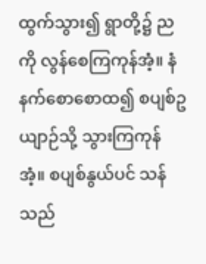ထွက်သွား၍ ရွာတို့၌ ညကို လွန်စေကြကုန်အံ့။ နံနက်စောစောထ၍ စပျစ်ဥယျာဉ်သို့ သွားကြကုန်အံ့။ စပျစ်နွယ်ပင် သန်သည်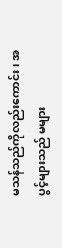မသန်သည်ကိုလည်းကောင်း၊ အပွင့်များသည် မများ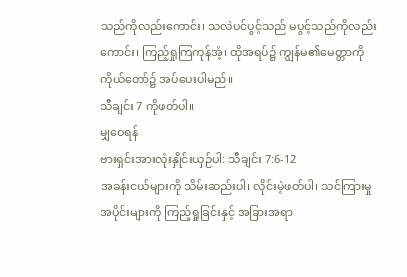သည်ကိုလည်းကောင်း၊ သလဲပင်ပွင့်သည် မပွင့်သည်ကိုလည်းကောင်း၊ ကြည့်ရှုကြကုန်အံ့၊ ထိုအရပ်၌ ကျွန်မ၏မေတ္တာကို ကိုယ်တော်၌ အပ်ပေးပါမည်။
သီချင်း 7 ကိုဖတ်ပါ။
မျှဝေရန်
ဗားရှင်းအားလုံးနှိုင်းယှဉ်ပါ: သီချင်း 7:6-12
အခန်းငယ်များကို သိမ်းဆည်းပါ၊ လိုင်းမဲ့ဖတ်ပါ၊ သင်ကြားမှုအပိုင်းများကို ကြည့်ရှုခြင်းနှင့် အခြားအရာ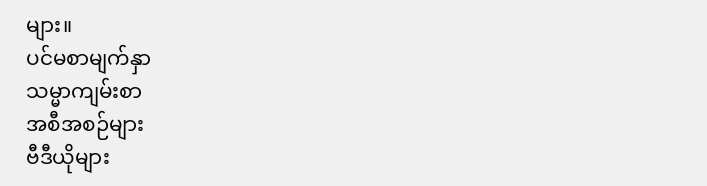များ။
ပင်မစာမျက်နှာ
သမ္မာကျမ်းစာ
အစီအစဉ်များ
ဗီဒီယိုများ